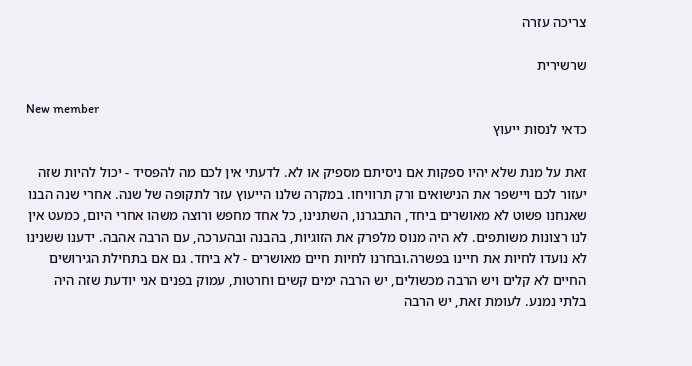צריכה עזרה

שרשירית

New member
כדאי לנסות ייעוץ

זאת על מנת שלא יהיו ספקות אם ניסיתם מספיק או לא. לדעתי אין לכם מה להפסיד - יכול להיות שזה יעזור לכם ויישפר את הנישואים ורק תרוויחו. במקרה שלנו הייעוץ עזר לתקופה של שנה. אחרי שנה הבנו שאנחנו פשוט לא מאושרים ביחד, התבגרנו, השתנינו, כל אחד מחפש ורוצה משהו אחרי היום, כמעט אין לנו רצונות משותפים. לא היה מנוס מלפרק את הזוגיות, בהבנה ובהערכה, עם הרבה אהבה. ידענו ששנינו לא נועדו לחיות את חיינו בפשרה.ובחרנו לחיות חיים מאושרים - לא ביחד. גם אם בתחילת הגירושים החיים לא קלים ויש הרבה מכשולים, יש הרבה ימים קשים וחרטות, עמוק בפנים אני יודעת שזה היה בלתי נמנע. לעומת זאת, יש הרבה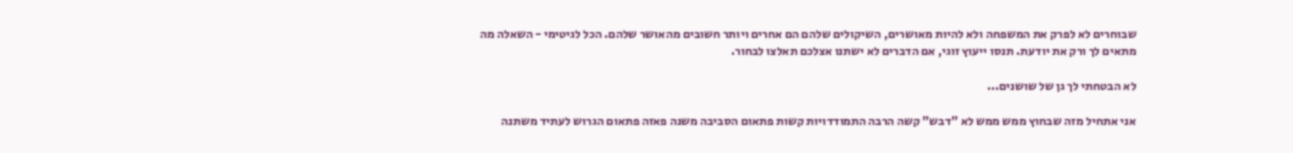שבוחרים לא לפרק את המשפחה ולא להיות מאושרים, השיקולים שלהם הם אחרים ויותר חשובים מהאושר שלהם. הכל לגיטימי - השאלה מה מתאים לך ורק את יודעת. תנסו ייעוץ זוגי, אם הדברים לא ישתנו אצלכם תאלצו לבחור.

לא הבטחתי לך גן של שושנים...

אני אתחיל מזה שבחוץ ממש ממש לא "דבש" קשה הרבה התמודדויות קשות פתאום הסביבה משנה פאזה פתאום הגרוש לעתיד משתנה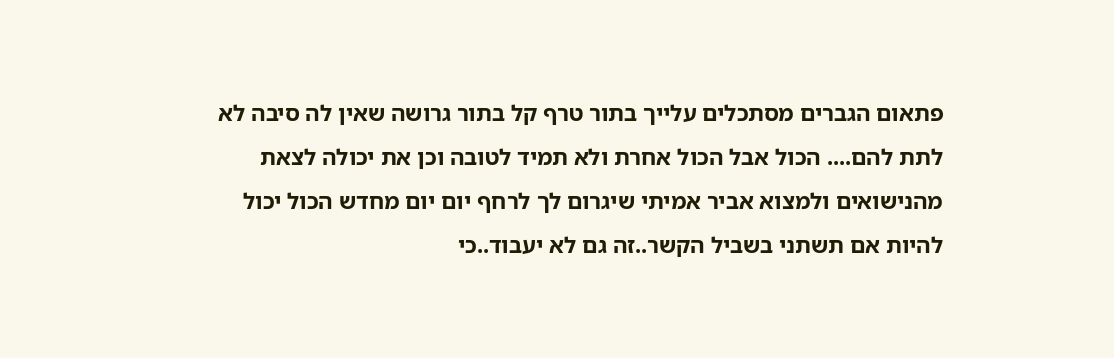פתאום הגברים מסתכלים עלייך בתור טרף קל בתור גרושה שאין לה סיבה לא לתת להם.... הכול אבל הכול אחרת ולא תמיד לטובה וכן את יכולה לצאת מהנישואים ולמצוא אביר אמיתי שיגרום לך לרחף יום יום מחדש הכול יכול להיות אם תשתני בשביל הקשר..זה גם לא יעבוד..כי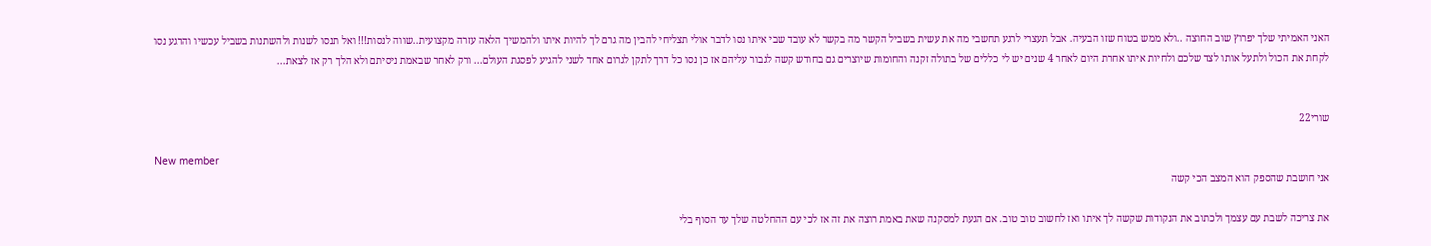האני האמיתי שלך יפרוץ שוב החוצה ..ולא ממש בטוח שזו הבעיה. אבל תעצרי לרגע תחשבי מה את עשית בשביל הקשר מה בקשר לא עובד שבי איתו נסו לדבר אולי תצליחי להבין מה גרם לך להיות איתו ולהמשיך הלאה עזרה מקצועית..שווה לנסות!!! ואל תנסו לשנות ולהשתנות בשביל עכשיו והרגע נסו לקחת את הכול ולתעל אותו לצד שלכם ולחיות איתו אחרת היום לאחר 4 שנים יש לי כללים של בתולה זקנה והחומות שיוצרים גם בחודש קשה לגבור עליהם אז כן נסו כל דרך לתקן לגרום אחד לשני להגיע לפסגת העולם... ורק לאחר שבאמת ניסיתם ולא הלך רק אז לצאת...


שורי22

New member
אני חושבת שהספק הוא המצב הכי קשה

את צריכה לשבת עם עצמך ולכתוב את הנקודות שקשה לך איתו ואז לחשוב טוב טוב. אם הגעת למסקנה שאת באמת רוצה את זה אז לכי עם ההחלטה שלך עד הסוף בלי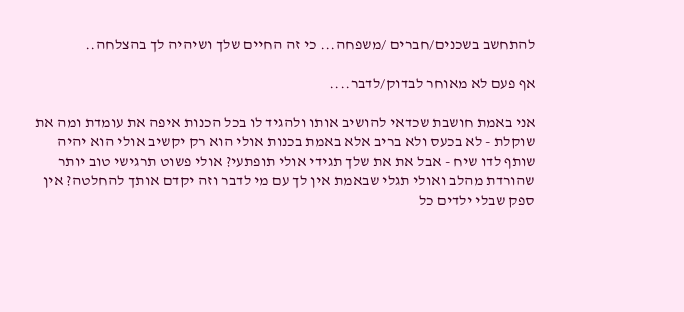להתחשב בשכנים/חברים /משפחה... כי זה החיים שלך ושיהיה לך בהצלחה..

אף פעם לא מאוחר לבדוק/לדבר....

אני באמת חושבת שכדאי להושיב אותו ולהגיד לו בכל הכנות איפה את עומדת ומה את שוקלת - לא בכעס ולא בריב אלא באמת בכנות אולי הוא רק יקשיב אולי הוא יהיה שותף לדו שיח - אבל את את שלך תגידי אולי תופתעי? אולי פשוט תרגישי טוב יותר שהורדת מהלב ואולי תגלי שבאמת אין לך עם מי לדבר וזה יקדם אותך להחלטה? אין ספק שבלי ילדים כל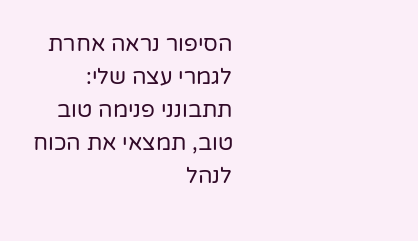הסיפור נראה אחרת לגמרי עצה שלי: תתבונני פנימה טוב טוב, תמצאי את הכוח לנהל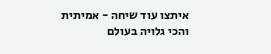איתצו עוד שיחה - אמיתית והכי גלויה בעולם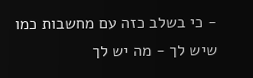- כי בשלב כזה עם מחשבות כמו שיש לך - מה יש לך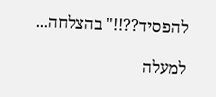להפסיד??!!" בהצלחה...

למעלה